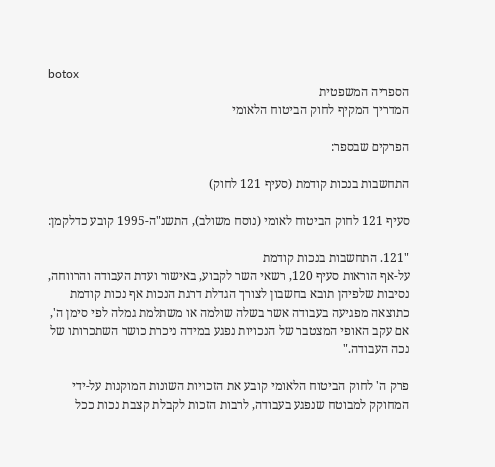botox
הספריה המשפטית
המדריך המקיף לחוק הביטוח הלאומי

הפרקים שבספר:

התחשבות בנכות קודמת (סעיף 121 לחוק)

סעיף 121 לחוק הביטוח לאומי (נוסח משולב), התשנ"ה-1995 קובע כדלקמן:

"121. התחשבות בנכות קודמת
על-אף הוראות סעיף 120, רשאי השר לקבוע, באישור ועדת העבודה והרווחה, נסיבות שלפיהן תובא בחשבון לצורך הגדלת דרגת הנכות אף נכות קודמת כתוצאה מפגיעה בעבודה אשר בשלה שולמה או משתלמת גמלה לפי סימן ה', אם עקב האופי המצטבר של הנכויות נפגע במידה ניכרת כושר השתכרותו של נכה העבודה."

פרק ה' לחוק הביטוח הלאומי קובע את הזכויות השונות המוקנות על-ידי המחוקק למבוטח שנפגע בעבודה, לרבות הזכות לקבלת קצבת נכות ככל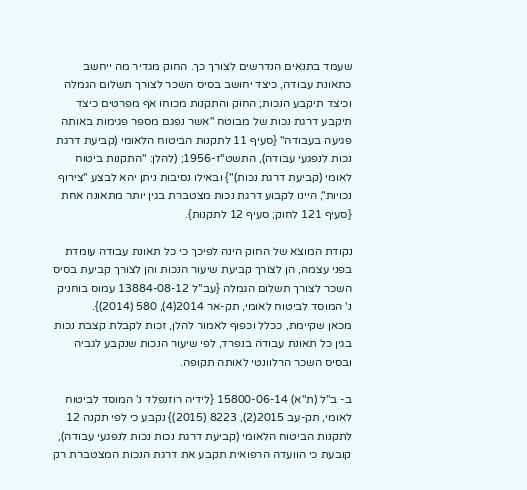שעמד בתנאים הנדרשים לצורך כך. החוק מגדיר מה ייחשב כתאונת עבודה, כיצד יחושב בסיס השכר לצורך תשלום הגמלה וכיצד תיקבע הנכות; החוק והתקנות מכוחו אף מפרטים כיצד תיקבע דרגת נכות של מבוטח "אשר נפגם מספר פגימות באותה פגיעה בעבודה" {סעיף 11 לתקנות הביטוח הלאומי (קביעת דרגת נכות לנפגעי עבודה), התשט"ז-1956; (להלן: "התקנות ביטוח לאומי (קביעת דרגת נכות)"} ובאילו נסיבות ניתן יהא לבצע "צירוף נכויות", היינו לקבוע דרגת נכות מצטברת בגין יותר מתאונה אחת {סעיף 121 לחוק; סעיף 12 לתקנות}.

נקודת המוצא של החוק הינה לפיכך כי כל תאונת עבודה עומדת בפני עצמה, הן לצורך קביעת שיעור הנכות והן לצורך קביעת בסיס השכר לצורך תשלום הגמלה {עב"ל 13884-08-12 עמוס בוחניק נ' המוסד לביטוח לאומי, תק-אר 2014(4), 580 (2014)}.
מכאן שקיימת, ככלל וכפוף לאמור להלן, זכות לקבלת קצבת נכות בגין כל תאונת עבודה בנפרד, לפי שיעור הנכות שנקבע לגביה ובסיס השכר הרלוונטי לאותה תקופה.

ב- ב"ל (ת"א) 15800-06-14 {לידיה רוזנפלד נ' המוסד לביטוח לאומי, תק-עב 2015(2), 8223 (2015)} נקבע כי לפי תקנה 12 לתקנות הביטוח הלאומי (קביעת דרגת נכות נכות לנפגעי עבודה), קובעת כי הוועדה הרפואית תקבע את דרגת הנכות המצטברת רק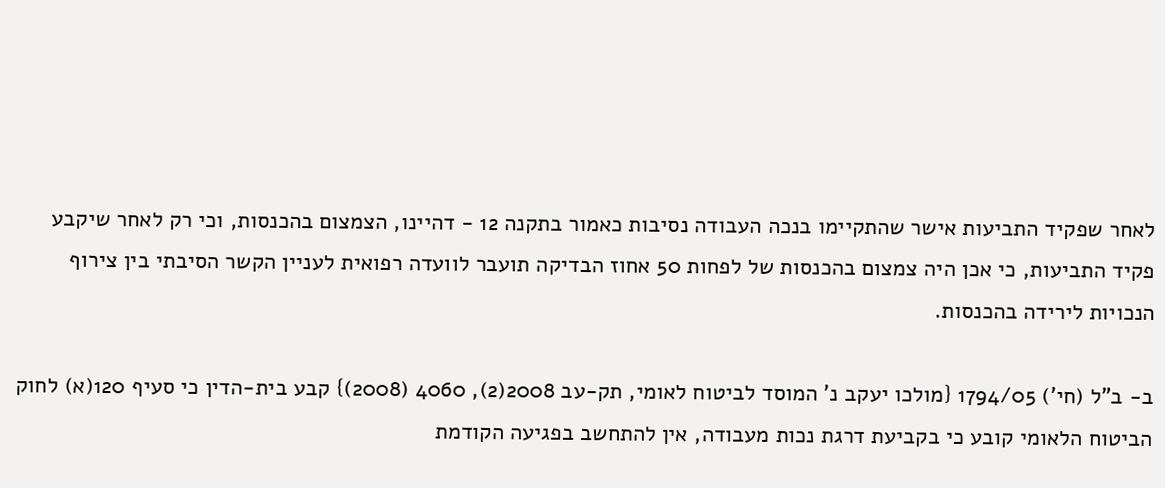לאחר שפקיד התביעות אישר שהתקיימו בנכה העבודה נסיבות כאמור בתקנה 12 - דהיינו, הצמצום בהכנסות, וכי רק לאחר שיקבע פקיד התביעות, כי אכן היה צמצום בהכנסות של לפחות 50 אחוז הבדיקה תועבר לוועדה רפואית לעניין הקשר הסיבתי בין צירוף הנכויות לירידה בהכנסות.

ב- ב"ל (חי') 1794/05 {מולכו יעקב נ' המוסד לביטוח לאומי, תק-עב 2008(2), 4060 (2008)} קבע בית-הדין כי סעיף 120(א) לחוק הביטוח הלאומי קובע כי בקביעת דרגת נכות מעבודה, אין להתחשב בפגיעה הקודמת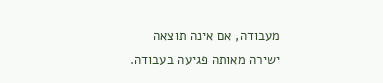מעבודה, אם אינה תוצאה ישירה מאותה פגיעה בעבודה.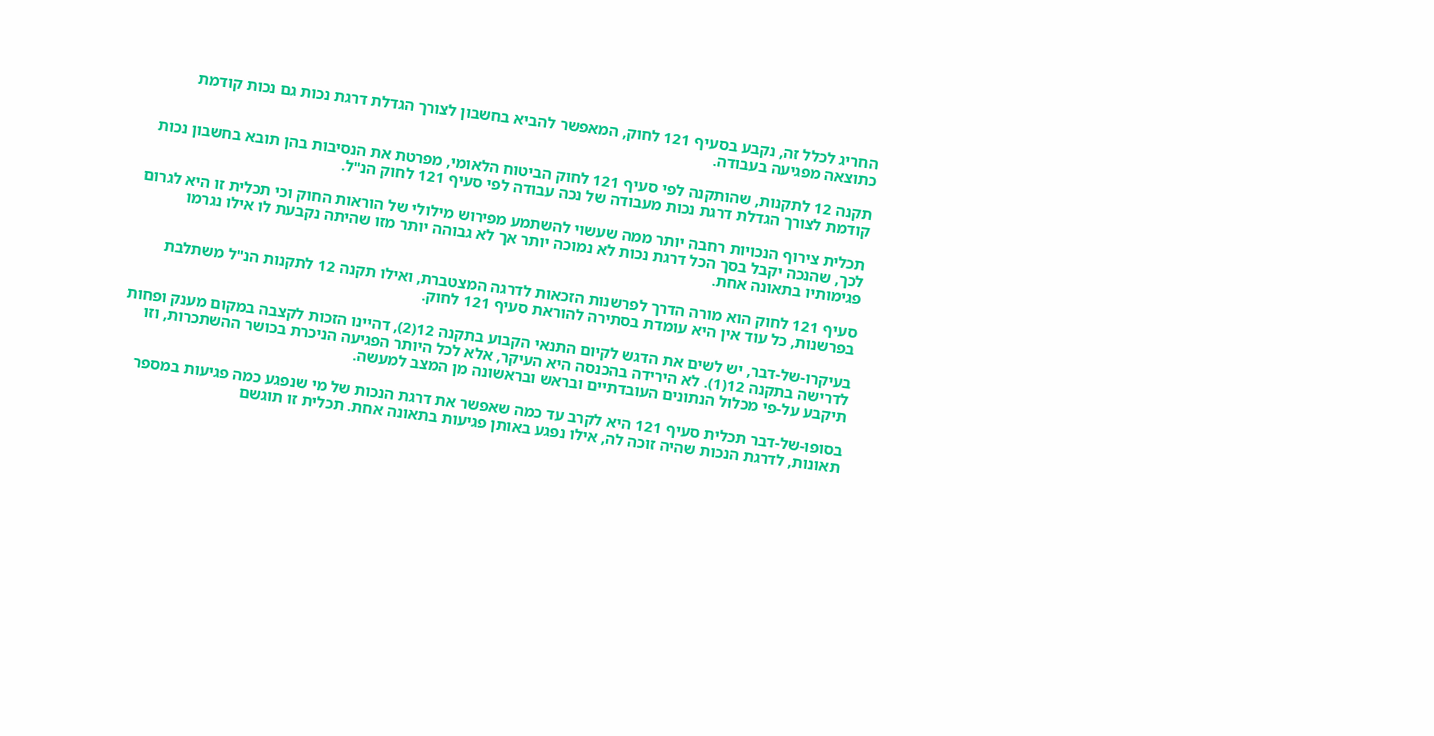החריג לכלל זה, נקבע בסעיף 121 לחוק, המאפשר להביא בחשבון לצורך הגדלת דרגת נכות גם נכות קודמת כתוצאה מפגיעה בעבודה.

תקנה 12 לתקנות, שהותקנה לפי סעיף 121 לחוק הביטוח הלאומי, מפרטת את הנסיבות בהן תובא בחשבון נכות קודמת לצורך הגדלת דרגת נכות מעבודה של נכה עבודה לפי סעיף 121 לחוק הנ"ל.

תכלית צירוף הנכויות רחבה יותר ממה שעשוי להשתמע מפירוש מילולי של הוראות החוק וכי תכלית זו היא לגרום לכך, שהנכה יקבל בסך הכל דרגת נכות לא נמוכה יותר אך לא גבוהה יותר מזו שהיתה נקבעת לו אילו נגרמו פגימותיו בתאונה אחת.

סעיף 121 לחוק הוא מורה הדרך לפרשנות הזכאות לדרגה המצטברת, ואילו תקנה 12 לתקנות הנ"ל משתלבת בפרשנות, כל עוד אין היא עומדת בסתירה להוראת סעיף 121 לחוק.

בעיקרו-של-דבר, יש לשים את הדגש לקיום התנאי הקבוע בתקנה 12(2), דהיינו הזכות לקצבה במקום מענק ופחות לדרישה בתקנה 12(1). לא הירידה בהכנסה היא העיקר, אלא לכל היותר הפגיעה הניכרת בכושר ההשתכרות, וזו תיקבע על-פי מכלול הנתונים העובדתיים ובראש ובראשונה מן המצב למעשה.

בסופו-של-דבר תכלית סעיף 121 היא לקרב עד כמה שאפשר את דרגת הנכות של מי שנפגע כמה פגיעות במספר תאונות, לדרגת הנכות שהיה זוכה לה, אילו נפגע באותן פגיעות בתאונה אחת. תכלית זו תוגשם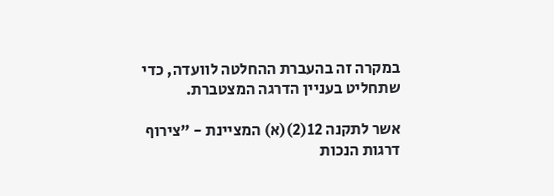במקרה זה בהעברת ההחלטה לוועדה, כדי שתחליט בעניין הדרגה המצטברת.

אשר לתקנה 12(2)(א) המציינת - "צירוף דרגות הנכות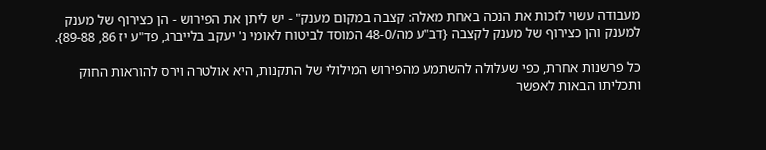מעבודה עשוי לזכות את הנכה באחת מאלה: קצבה במקום מענק" - יש ליתן את הפירוש - הן כצירוף של מענק למענק והן כצירוף של מענק לקצבה {דב"ע מה/48-0 המוסד לביטוח לאומי נ' יעקב בלייברג, פד"ע יז 86, 89-88}.

כל פרשנות אחרת, כפי שעלולה להשתמע מהפירוש המילולי של התקנות, היא אולטרה וירס להוראות החוק ותכליתו הבאות לאפשר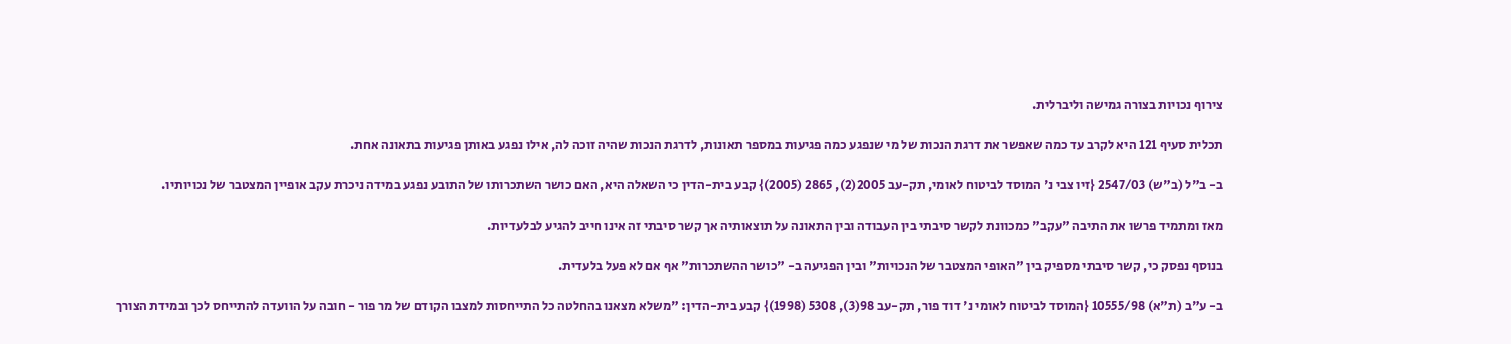צירוף נכויות בצורה גמישה וליברלית.

תכלית סעיף 121 היא לקרב עד כמה שאפשר את דרגת הנכות של מי שנפגע כמה פגיעות במספר תאונות, לדרגת הנכות שהיה זוכה לה, אילו נפגע באותן פגיעות בתאונה אחת.

ב- ב"ל (ב"ש) 2547/03 {זיו צבי נ' המוסד לביטוח לאומי, תק-עב 2005(2), 2865 (2005)} קבע בית-הדין כי השאלה היא, האם כושר השתכרותו של התובע נפגע במידה ניכרת עקב אופיין המצטבר של נכויותיו.

מאז ומתמיד פרשו את התיבה "עקב" כמכוונת לקשר סיבתי בין העבודה ובין התאונה על תוצאותיה אך קשר סיבתי זה אינו חייב להגיע לבלעדיות.

בנוסף נפסק כי, קשר סיבתי מספיק בין "האופי המצטבר של הנכויות" ובין הפגיעה ב- "כושר ההשתכרות" אף אם לא פעל בלעדית.

ב- ע"ב (ת"א) 10555/98 {המוסד לביטוח לאומי נ' דוד פור, תק-עב 98(3), 5308 (1998)} קבע בית-הדין: "משלא מצאנו בהחלטה כל התייחסות למצבו הקודם של מר פור - חובה על הוועדה להתייחס לכך ובמידת הצורך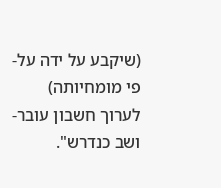(שיקבע על ידה על-פי מומחיותה) לערוך חשבון עובר-ושב כנדרש".